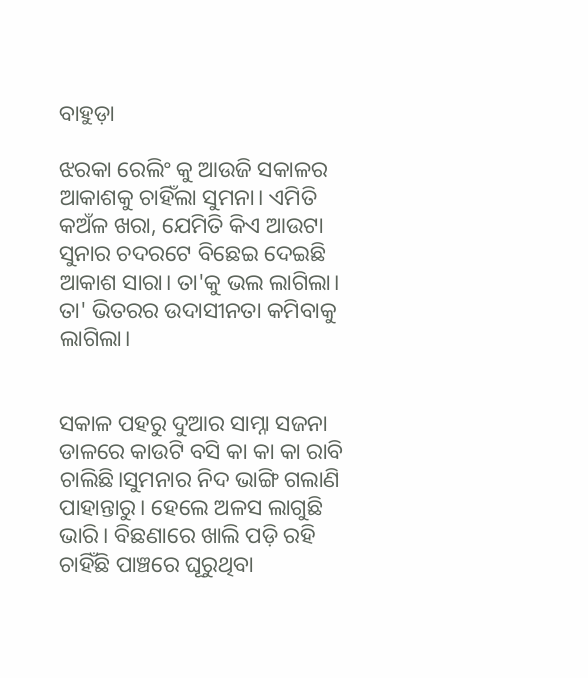ବାହୁଡ଼ା

ଝରକା ରେଲିଂ କୁ ଆଉଜି ସକାଳର ଆକାଶକୁ ଚାହିଁଲା ସୁମନା। ଏମିତି କଅଁଳ ଖରା, ଯେମିତି କିଏ ଆଉଟା ସୁନାର ଚଦରଟେ ବିଛେଇ ଦେଇଛି ଆକାଶ ସାରା। ତା'କୁ ଭଲ ଲାଗିଲା। ତା' ଭିତରର ଉଦାସୀନତା କମିବାକୁ ଲାଗିଲା।


ସକାଳ ପହରୁ ଦୁଆର ସାମ୍ନା ସଜନା ଡାଳରେ କାଉଟି ବସି କା କା କା ରାବି ଚାଲିଛି।ସୁମନାର ନିଦ ଭାଙ୍ଗି ଗଲାଣି ପାହାନ୍ତାରୁ। ହେଲେ ଅଳସ ଲାଗୁଛି ଭାରି। ବିଛଣାରେ ଖାଲି ପଡ଼ି ରହି ଚାହିଁଛି ପାଞ୍ଚରେ ଘୂରୁଥିବା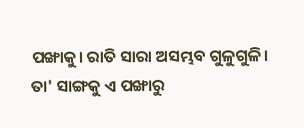ପଙ୍ଖାକୁ। ରାତି ସାରା ଅସମ୍ଭବ ଗୁଳୁଗୁଳି। ତା' ସାଙ୍ଗକୁ ଏ ପଙ୍ଖାରୁ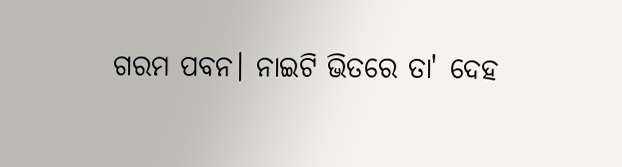ଗରମ ପବନ। ନାଇଟି ଭିତରେ ତା' ଦେହ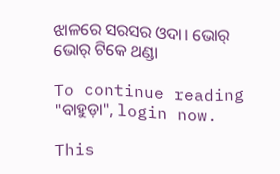ଝାଳରେ ସରସର ଓଦା। ଭୋର୍ ଭୋର୍ ଟିକେ ଥଣ୍ଡା

To continue reading "ବାହୁଡ଼ା", login now.

This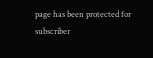page has been protected for subscriber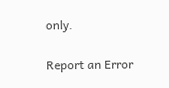only.

Report an Error